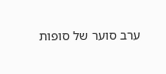ערב סוער של סופות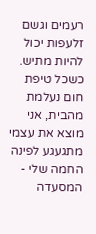רעמים וגשם זלעפות יכול להיות מתיש. כשכל טיפת חום נעלמת מהבית, אני מוצא את עצמי מתגעגע לפינה החמה שלי - המסעדה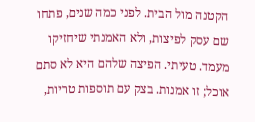הקטנה מול הבית. לפני כמה שנים, פתחו שם עסק לפיצות, ולא האמנתי שיחזיקו מעמד. טעיתי. הפיצה שלהם היא לא סתם אוכל; זו אמנות. בצק עם תוספות טריות,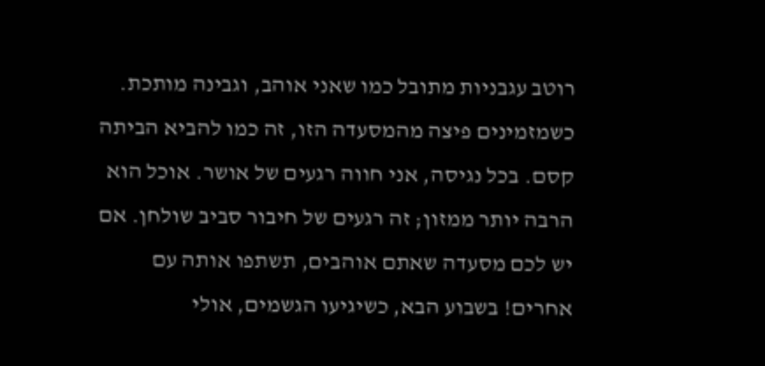רוטב עגבניות מתובל כמו שאני אוהב, וגבינה מותכת. כשמזמינים פיצה מהמסעדה הזו, זה כמו להביא הביתה קסם. בכל נגיסה, אני חווה רגעים של אושר. אוכל הוא הרבה יותר ממזון; זה רגעים של חיבור סביב שולחן. אם יש לכם מסעדה שאתם אוהבים, תשתפו אותה עם אחרים! בשבוע הבא, כשיגיעו הגשמים, אולי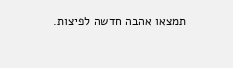תמצאו אהבה חדשה לפיצות.